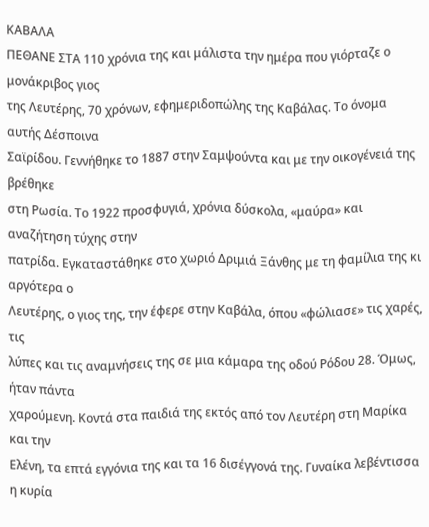ΚΑΒΑΛΑ
ΠΕΘΑΝΕ ΣΤΑ 110 χρόνια της και μάλιστα την ημέρα που γιόρταζε ο μονάκριβος γιος
της Λευτέρης, 70 χρόνων, εφημεριδοπώλης της Καβάλας. Το όνομα αυτής Δέσποινα
Σαϊρίδου. Γεννήθηκε το 1887 στην Σαμψούντα και με την οικογένειά της βρέθηκε
στη Ρωσία. Το 1922 προσφυγιά, χρόνια δύσκολα, «μαύρα» και αναζήτηση τύχης στην
πατρίδα. Εγκαταστάθηκε στο χωριό Δριμιά Ξάνθης με τη φαμίλια της κι αργότερα ο
Λευτέρης, ο γιος της, την έφερε στην Καβάλα, όπου «φώλιασε» τις χαρές, τις
λύπες και τις αναμνήσεις της σε μια κάμαρα της οδού Ρόδου 28. Όμως, ήταν πάντα
χαρούμενη. Κοντά στα παιδιά της εκτός από τον Λευτέρη στη Μαρίκα και την
Ελένη, τα επτά εγγόνια της και τα 16 δισέγγονά της. Γυναίκα λεβέντισσα η κυρία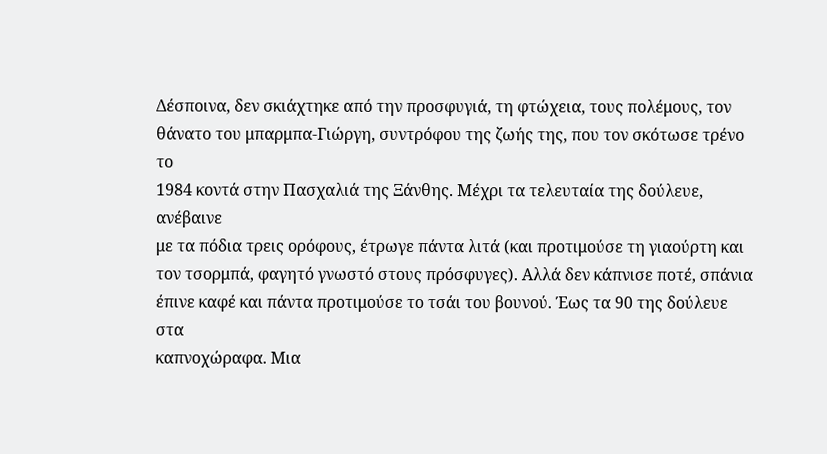Δέσποινα, δεν σκιάχτηκε από την προσφυγιά, τη φτώχεια, τους πολέμους, τον
θάνατο του μπαρμπα-Γιώργη, συντρόφου της ζωής της, που τον σκότωσε τρένο το
1984 κοντά στην Πασχαλιά της Ξάνθης. Μέχρι τα τελευταία της δούλευε, ανέβαινε
με τα πόδια τρεις ορόφους, έτρωγε πάντα λιτά (και προτιμούσε τη γιαούρτη και
τον τσορμπά, φαγητό γνωστό στους πρόσφυγες). Αλλά δεν κάπνισε ποτέ, σπάνια
έπινε καφέ και πάντα προτιμούσε το τσάι του βουνού. Έως τα 90 της δούλευε στα
καπνοχώραφα. Μια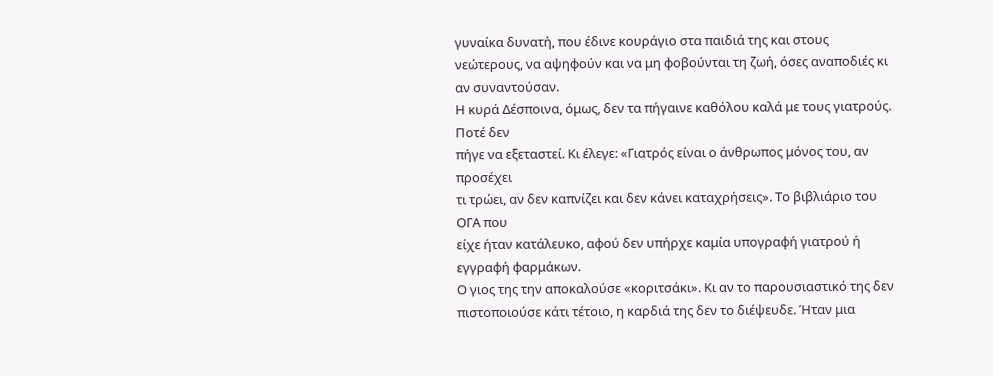γυναίκα δυνατή, που έδινε κουράγιο στα παιδιά της και στους
νεώτερους, να αψηφούν και να μη φοβούνται τη ζωή, όσες αναποδιές κι αν συναντούσαν.
Η κυρά Δέσποινα, όμως, δεν τα πήγαινε καθόλου καλά με τους γιατρούς. Ποτέ δεν
πήγε να εξεταστεί. Κι έλεγε: «Γιατρός είναι ο άνθρωπος μόνος του, αν προσέχει
τι τρώει, αν δεν καπνίζει και δεν κάνει καταχρήσεις». Το βιβλιάριο του ΟΓΑ που
είχε ήταν κατάλευκο, αφού δεν υπήρχε καμία υπογραφή γιατρού ή εγγραφή φαρμάκων.
Ο γιος της την αποκαλούσε «κοριτσάκι». Κι αν το παρουσιαστικό της δεν
πιστοποιούσε κάτι τέτοιο, η καρδιά της δεν το διέψευδε. Ήταν μια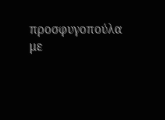προσφυγοπούλα
με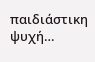παιδιάστικη ψυχή…